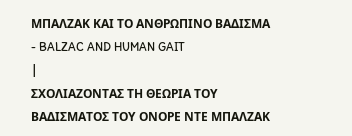MΠΑΛΖΑΚ ΚΑΙ ΤΟ ΑΝΘΡΩΠΙΝΟ ΒΑΔΙΣΜΑ - BALZAC AND HUMAN GAIT
|
ΣΧΟΛΙΑΖΟΝΤΑΣ ΤΗ ΘΕΩΡΙΑ ΤΟΥ ΒΑΔΙΣΜΑΤΟΣ ΤΟΥ ΟΝΟΡΕ ΝΤΕ ΜΠΑΛΖΑΚ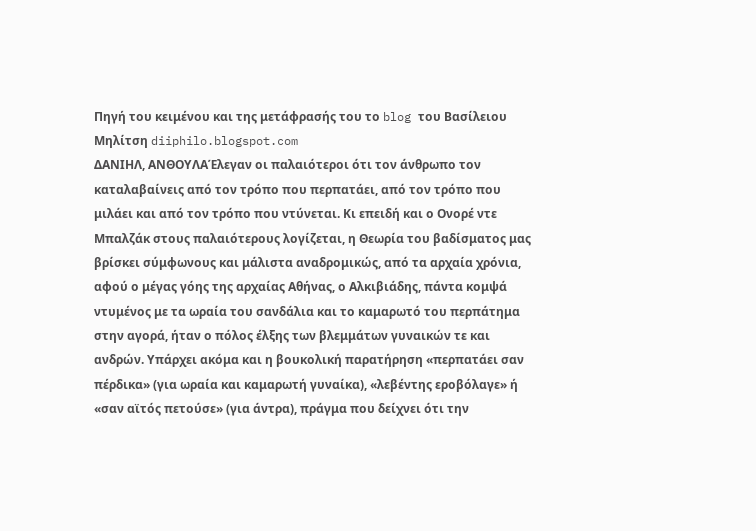Πηγή του κειμένου και της μετάφρασής του το blog του Βασίλειου Μηλίτση diiphilo.blogspot.com
ΔΑΝΙΗΛ, ΑΝΘΟΥΛΑΈλεγαν οι παλαιότεροι ότι τον άνθρωπο τον καταλαβαίνεις από τον τρόπο που περπατάει, από τον τρόπο που μιλάει και από τον τρόπο που ντύνεται. Κι επειδή και ο Ονορέ ντε Μπαλζάκ στους παλαιότερους λογίζεται, η Θεωρία του βαδίσματος μας βρίσκει σύμφωνους και μάλιστα αναδρομικώς, από τα αρχαία χρόνια, αφού ο μέγας γόης της αρχαίας Αθήνας, ο Αλκιβιάδης, πάντα κομψά ντυμένος με τα ωραία του σανδάλια και το καμαρωτό του περπάτημα στην αγορά, ήταν ο πόλος έλξης των βλεμμάτων γυναικών τε και ανδρών. Υπάρχει ακόμα και η βουκολική παρατήρηση «περπατάει σαν πέρδικα» (για ωραία και καμαρωτή γυναίκα), «λεβέντης εροβόλαγε» ή «σαν αϊτός πετούσε» (για άντρα), πράγμα που δείχνει ότι την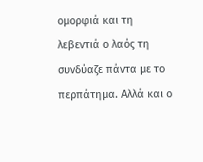ομορφιά και τη λεβεντιά ο λαός τη συνδύαζε πάντα με το περπάτημα. Αλλά και ο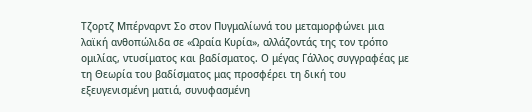Τζορτζ Μπέρναρντ Σο στον Πυγμαλίωνά του μεταμορφώνει μια λαϊκή ανθοπώλιδα σε «Ωραία Κυρία», αλλάζοντάς της τον τρόπο ομιλίας, ντυσίματος και βαδίσματος. Ο μέγας Γάλλος συγγραφέας με τη Θεωρία του βαδίσματος μας προσφέρει τη δική του εξευγενισμένη ματιά, συνυφασμένη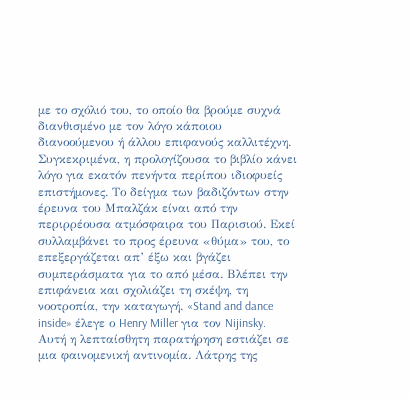με το σχόλιό του, το οποίο θα βρούμε συχνά διανθισμένο με τον λόγο κάποιου διανοούμενου ή άλλου επιφανούς καλλιτέχνη. Συγκεκριμένα, η προλογίζουσα το βιβλίο κάνει λόγο για εκατόν πενήντα περίπου ιδιοφυείς επιστήμονες. Το δείγμα των βαδιζόντων στην έρευνα του Μπαλζάκ είναι από την περιρρέουσα ατμόσφαιρα του Παρισιού. Εκεί συλλαμβάνει το προς έρευνα «θύμα» του, το επεξεργάζεται απ’ έξω και βγάζει συμπεράσματα για το από μέσα. Βλέπει την επιφάνεια και σχολιάζει τη σκέψη, τη νοοτροπία, την καταγωγή. «Stand and dance inside» έλεγε ο Henry Miller για τον Nijinsky. Αυτή η λεπταίσθητη παρατήρηση εστιάζει σε μια φαινομενική αντινομία. Λάτρης της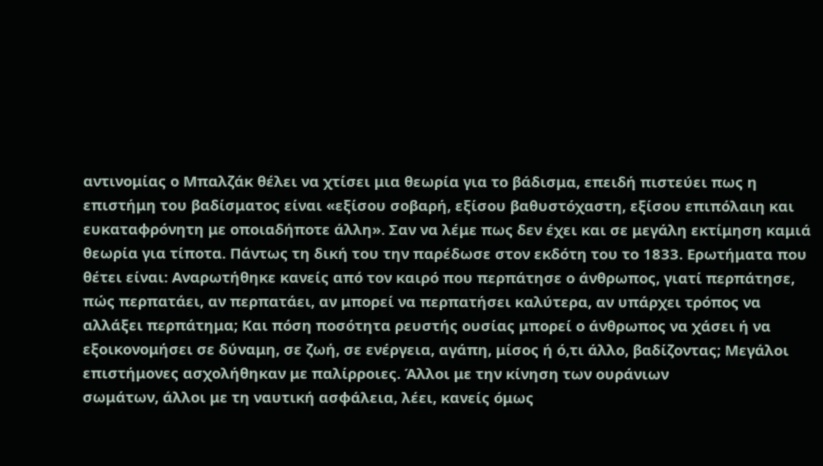αντινομίας ο Μπαλζάκ θέλει να χτίσει μια θεωρία για το βάδισμα, επειδή πιστεύει πως η επιστήμη του βαδίσματος είναι «εξίσου σοβαρή, εξίσου βαθυστόχαστη, εξίσου επιπόλαιη και ευκαταφρόνητη με οποιαδήποτε άλλη». Σαν να λέμε πως δεν έχει και σε μεγάλη εκτίμηση καμιά θεωρία για τίποτα. Πάντως τη δική του την παρέδωσε στον εκδότη του το 1833. Eρωτήματα που θέτει είναι: Αναρωτήθηκε κανείς από τον καιρό που περπάτησε ο άνθρωπος, γιατί περπάτησε, πώς περπατάει, αν περπατάει, αν μπορεί να περπατήσει καλύτερα, αν υπάρχει τρόπος να αλλάξει περπάτημα; Και πόση ποσότητα ρευστής ουσίας μπορεί ο άνθρωπος να χάσει ή να εξοικονομήσει σε δύναμη, σε ζωή, σε ενέργεια, αγάπη, μίσος ή ό,τι άλλο, βαδίζοντας; Μεγάλοι
επιστήμονες ασχολήθηκαν με παλίρροιες. Άλλοι με την κίνηση των ουράνιων
σωμάτων, άλλοι με τη ναυτική ασφάλεια, λέει, κανείς όμως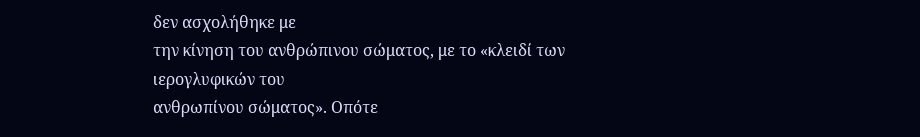δεν ασχολήθηκε με
την κίνηση του ανθρώπινου σώματος, με το «κλειδί των ιερογλυφικών του
ανθρωπίνου σώματος». Οπότε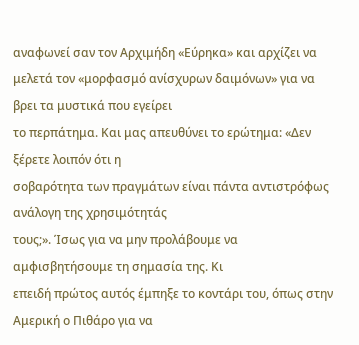αναφωνεί σαν τον Αρχιμήδη «Εύρηκα» και αρχίζει να
μελετά τον «μορφασμό ανίσχυρων δαιμόνων» για να βρει τα μυστικά που εγείρει
το περπάτημα. Και μας απευθύνει το ερώτημα: «Δεν ξέρετε λοιπόν ότι η
σοβαρότητα των πραγμάτων είναι πάντα αντιστρόφως ανάλογη της χρησιμότητάς
τους;». Ίσως για να μην προλάβουμε να αμφισβητήσουμε τη σημασία της. Κι
επειδή πρώτος αυτός έμπηξε το κοντάρι του, όπως στην Αμερική ο Πιθάρο για να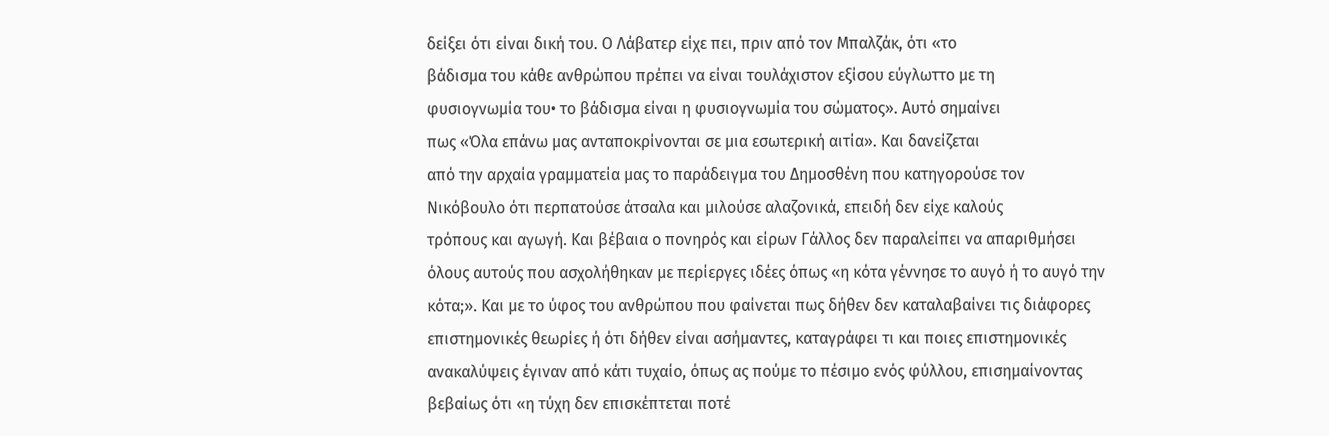δείξει ότι είναι δική του. Ο Λάβατερ είχε πει, πριν από τον Μπαλζάκ, ότι «το
βάδισμα του κάθε ανθρώπου πρέπει να είναι τουλάχιστον εξίσου εύγλωττο με τη
φυσιογνωμία του• το βάδισμα είναι η φυσιογνωμία του σώματος». Αυτό σημαίνει
πως «Όλα επάνω μας ανταποκρίνονται σε μια εσωτερική αιτία». Και δανείζεται
από την αρχαία γραμματεία μας το παράδειγμα του Δημοσθένη που κατηγορούσε τον
Νικόβουλο ότι περπατούσε άτσαλα και μιλούσε αλαζονικά, επειδή δεν είχε καλούς
τρόπους και αγωγή. Και βέβαια ο πονηρός και είρων Γάλλος δεν παραλείπει να απαριθμήσει όλους αυτούς που ασχολήθηκαν με περίεργες ιδέες όπως «η κότα γέννησε το αυγό ή το αυγό την κότα;». Και με το ύφος του ανθρώπου που φαίνεται πως δήθεν δεν καταλαβαίνει τις διάφορες επιστημονικές θεωρίες ή ότι δήθεν είναι ασήμαντες, καταγράφει τι και ποιες επιστημονικές ανακαλύψεις έγιναν από κάτι τυχαίο, όπως ας πούμε το πέσιμο ενός φύλλου, επισημαίνοντας βεβαίως ότι «η τύχη δεν επισκέπτεται ποτέ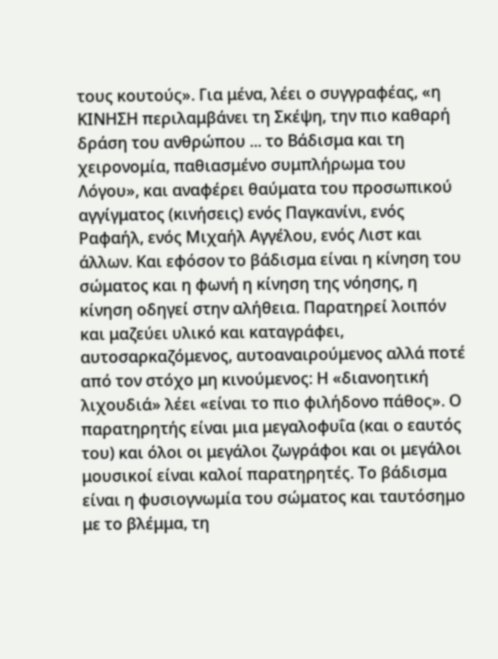τους κουτούς». Για μένα, λέει ο συγγραφέας, «η ΚΙΝΗΣΗ περιλαμβάνει τη Σκέψη, την πιο καθαρή δράση του ανθρώπου ... το Βάδισμα και τη χειρονομία, παθιασμένο συμπλήρωμα του Λόγου», και αναφέρει θαύματα του προσωπικού αγγίγματος (κινήσεις) ενός Παγκανίνι, ενός Ραφαήλ, ενός Μιχαήλ Αγγέλου, ενός Λιστ και άλλων. Και εφόσον το βάδισμα είναι η κίνηση του σώματος και η φωνή η κίνηση της νόησης, η κίνηση οδηγεί στην αλήθεια. Παρατηρεί λοιπόν και μαζεύει υλικό και καταγράφει, αυτοσαρκαζόμενος, αυτοαναιρούμενος αλλά ποτέ από τον στόχο μη κινούμενος: Η «διανοητική λιχουδιά» λέει «είναι το πιο φιλήδονο πάθος». Ο παρατηρητής είναι μια μεγαλοφυΐα (και ο εαυτός του) και όλοι οι μεγάλοι ζωγράφοι και οι μεγάλοι μουσικοί είναι καλοί παρατηρητές. Το βάδισμα είναι η φυσιογνωμία του σώματος και ταυτόσημο με το βλέμμα, τη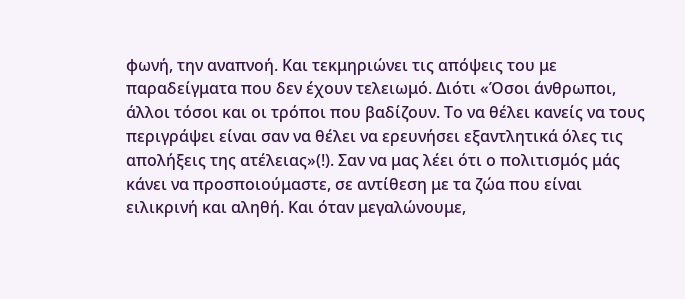φωνή, την αναπνοή. Και τεκμηριώνει τις απόψεις του με παραδείγματα που δεν έχουν τελειωμό. Διότι «Όσοι άνθρωποι, άλλοι τόσοι και οι τρόποι που βαδίζουν. Το να θέλει κανείς να τους περιγράψει είναι σαν να θέλει να ερευνήσει εξαντλητικά όλες τις απολήξεις της ατέλειας»(!). Σαν να μας λέει ότι ο πολιτισμός μάς κάνει να προσποιούμαστε, σε αντίθεση με τα ζώα που είναι ειλικρινή και αληθή. Και όταν μεγαλώνουμε,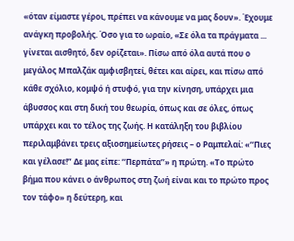«όταν είμαστε γέροι, πρέπει να κάνουμε να μας δουν». Έχουμε ανάγκη προβολής. Όσο για το ωραίο, «Σε όλα τα πράγματα ... γίνεται αισθητό, δεν ορίζεται». Πίσω από όλα αυτά που ο μεγάλος Μπαλζάκ αμφισβητεί, θέτει και αίρει, και πίσω από κάθε σχόλιο, κομψό ή στυφό, για την κίνηση, υπάρχει μια άβυσσος και στη δική του θεωρία, όπως και σε όλες, όπως υπάρχει και το τέλος της ζωής. Η κατάληξη του βιβλίου περιλαμβάνει τρεις αξιοσημείωτες ρήσεις – ο Ραμπελαί: «‘‘Πιες και γέλασε!” Δε μας είπε: ‘‘Περπάτα’’» η πρώτη. «Το πρώτο βήμα που κάνει ο άνθρωπος στη ζωή είναι και το πρώτο προς τον τάφο» η δεύτερη, και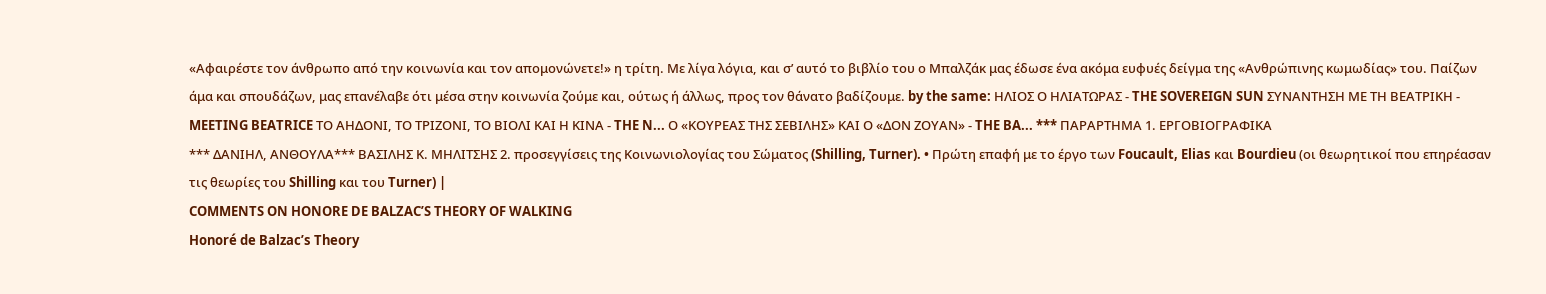«Αφαιρέστε τον άνθρωπο από την κοινωνία και τον απομονώνετε!» η τρίτη. Με λίγα λόγια, και σ’ αυτό το βιβλίο του ο Μπαλζάκ μας έδωσε ένα ακόμα ευφυές δείγμα της «Ανθρώπινης κωμωδίας» του. Παίζων άμα και σπουδάζων, μας επανέλαβε ότι μέσα στην κοινωνία ζούμε και, ούτως ή άλλως, προς τον θάνατο βαδίζουμε. by the same: ΗΛΙΟΣ Ο ΗΛΙΑΤΩΡΑΣ - THE SOVEREIGN SUN ΣΥΝΑΝΤΗΣΗ ΜΕ ΤΗ ΒΕΑΤΡΙΚΗ - MEETING BEATRICE ΤΟ ΑΗΔΟΝΙ, ΤΟ ΤΡΙΖΟΝΙ, ΤΟ ΒΙΟΛΙ ΚΑΙ Η ΚΙΝΑ - THE N... Ο «ΚΟΥΡΕΑΣ ΤΗΣ ΣΕΒΙΛΗΣ» ΚΑΙ Ο «ΔΟΝ ΖΟΥΑΝ» - THE BA... *** ΠΑΡΑΡΤΗΜΑ 1. ΕΡΓΟΒΙΟΓΡΑΦΙΚΑ
*** ΔΑΝΙΗΛ, ΑΝΘΟΥΛΑ*** ΒΑΣΙΛΗΣ Κ. ΜΗΛΙΤΣΗΣ 2. προσεγγίσεις της Κοινωνιολογίας του Σώματος (Shilling, Turner). • Πρώτη επαφή με το έργο των Foucault, Elias και Bourdieu (οι θεωρητικοί που επηρέασαν τις θεωρίες του Shilling και του Turner) |
COMMENTS ON HONORE DE BALZAC’S THEORY OF WALKING
Honoré de Balzac’s Theory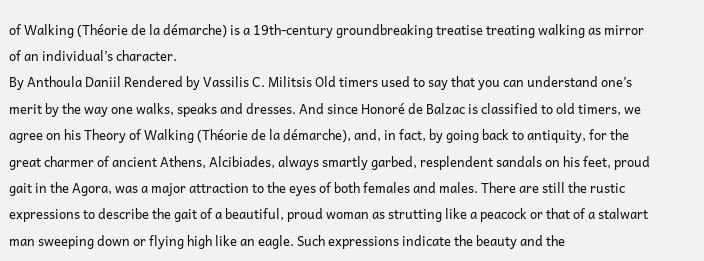of Walking (Théorie de la démarche) is a 19th-century groundbreaking treatise treating walking as mirror of an individual’s character.
By Anthoula Daniil Rendered by Vassilis C. Militsis Old timers used to say that you can understand one’s merit by the way one walks, speaks and dresses. And since Honoré de Balzac is classified to old timers, we agree on his Theory of Walking (Théorie de la démarche), and, in fact, by going back to antiquity, for the great charmer of ancient Athens, Alcibiades, always smartly garbed, resplendent sandals on his feet, proud gait in the Agora, was a major attraction to the eyes of both females and males. There are still the rustic expressions to describe the gait of a beautiful, proud woman as strutting like a peacock or that of a stalwart man sweeping down or flying high like an eagle. Such expressions indicate the beauty and the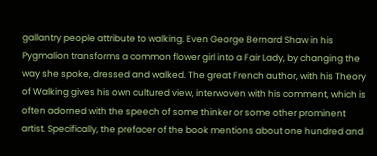gallantry people attribute to walking. Even George Bernard Shaw in his Pygmalion transforms a common flower girl into a Fair Lady, by changing the way she spoke, dressed and walked. The great French author, with his Theory of Walking gives his own cultured view, interwoven with his comment, which is often adorned with the speech of some thinker or some other prominent artist. Specifically, the prefacer of the book mentions about one hundred and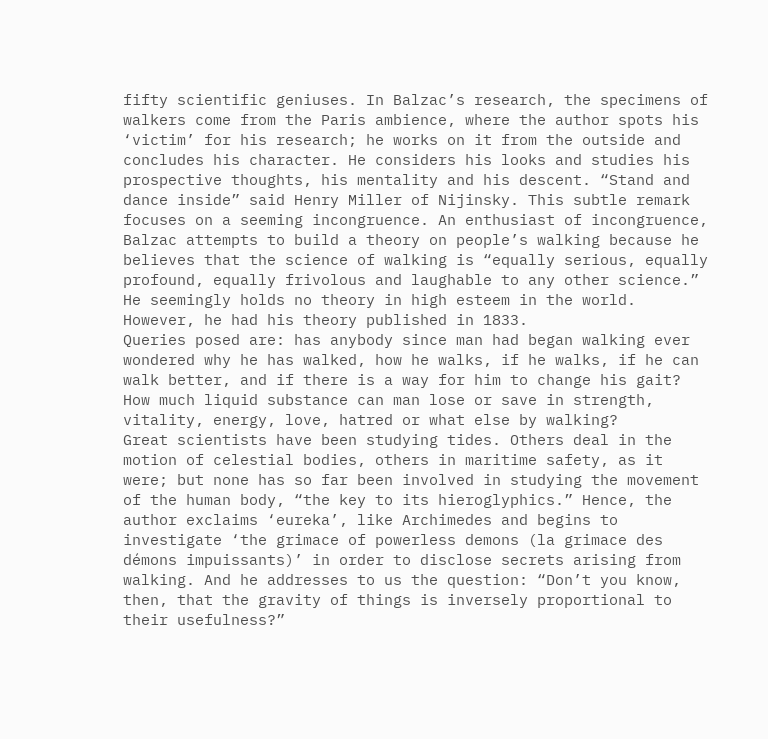fifty scientific geniuses. In Balzac’s research, the specimens of walkers come from the Paris ambience, where the author spots his ‘victim’ for his research; he works on it from the outside and concludes his character. He considers his looks and studies his prospective thoughts, his mentality and his descent. “Stand and dance inside” said Henry Miller of Nijinsky. This subtle remark focuses on a seeming incongruence. An enthusiast of incongruence, Balzac attempts to build a theory on people’s walking because he believes that the science of walking is “equally serious, equally profound, equally frivolous and laughable to any other science.” He seemingly holds no theory in high esteem in the world. However, he had his theory published in 1833.
Queries posed are: has anybody since man had began walking ever wondered why he has walked, how he walks, if he walks, if he can walk better, and if there is a way for him to change his gait? How much liquid substance can man lose or save in strength, vitality, energy, love, hatred or what else by walking?
Great scientists have been studying tides. Others deal in the motion of celestial bodies, others in maritime safety, as it were; but none has so far been involved in studying the movement of the human body, “the key to its hieroglyphics.” Hence, the author exclaims ‘eureka’, like Archimedes and begins to investigate ‘the grimace of powerless demons (la grimace des démons impuissants)’ in order to disclose secrets arising from walking. And he addresses to us the question: “Don’t you know, then, that the gravity of things is inversely proportional to their usefulness?”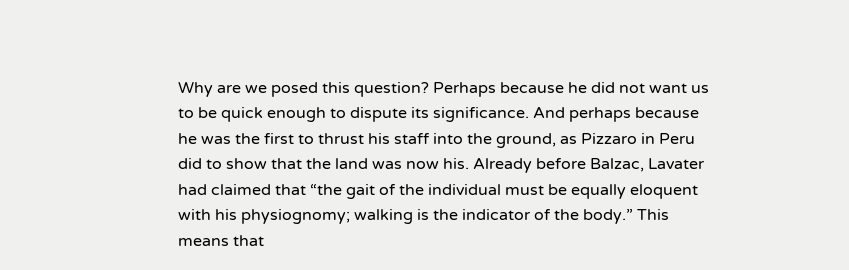Why are we posed this question? Perhaps because he did not want us to be quick enough to dispute its significance. And perhaps because he was the first to thrust his staff into the ground, as Pizzaro in Peru did to show that the land was now his. Already before Balzac, Lavater had claimed that “the gait of the individual must be equally eloquent with his physiognomy; walking is the indicator of the body.” This means that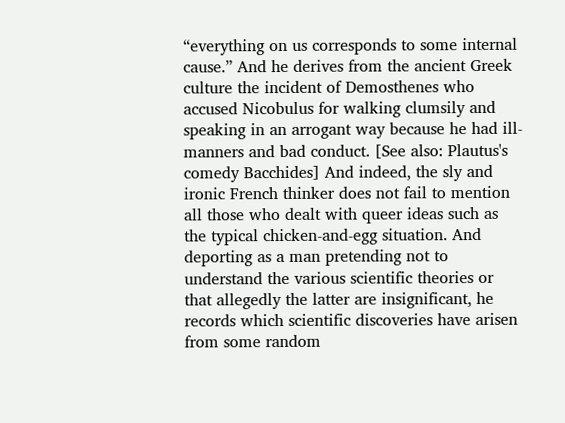“everything on us corresponds to some internal cause.” And he derives from the ancient Greek culture the incident of Demosthenes who accused Nicobulus for walking clumsily and speaking in an arrogant way because he had ill-manners and bad conduct. [See also: Plautus's comedy Bacchides] And indeed, the sly and ironic French thinker does not fail to mention all those who dealt with queer ideas such as the typical chicken-and-egg situation. And deporting as a man pretending not to understand the various scientific theories or that allegedly the latter are insignificant, he records which scientific discoveries have arisen from some random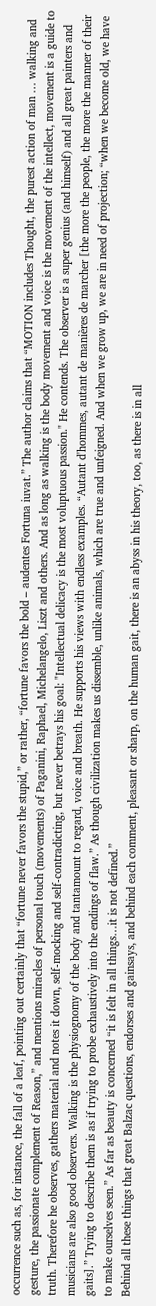occurrence such as, for instance, the fall of a leaf, pointing out certainly that “fortune never favors the stupid,” or rather, “fortune favors the bold – audentes Fortuna iuvat.” The author claims that “MOTION includes Thought, the purest action of man … walking and gesture, the passionate complement of Reason,” and mentions miracles of personal touch (movements) of Paganini, Raphael, Michelangelo, Liszt and others. And as long as walking is the body movement and voice is the movement of the intellect, movement is a guide to truth. Therefore he observes, gathers material and notes it down, self-mocking and self-contradicting, but never betrays his goal: "Intellectual delicacy is the most voluptuous passion." He contends. The observer is a super genius (and himself) and all great painters and musicians are also good observers. Walking is the physiognomy of the body and tantamount to regard, voice and breath. He supports his views with endless examples. “Autant d'hommes, autant de manières de marcher [the more the people, the more the manner of their gaits].” Trying to describe them is as if trying to probe exhaustively into the endings of flaw.” As though civilization makes us dissemble, unlike animals, which are true and unfeigned. And when we grow up, we are in need of projection; “when we become old, we have to make ourselves seen.” As far as beauty is concerned “it is felt in all things…it is not defined.”
Behind all these things that great Balzac questions, endorses and gainsays, and behind each comment, pleasant or sharp, on the human gait, there is an abyss in his theory, too, as there is in all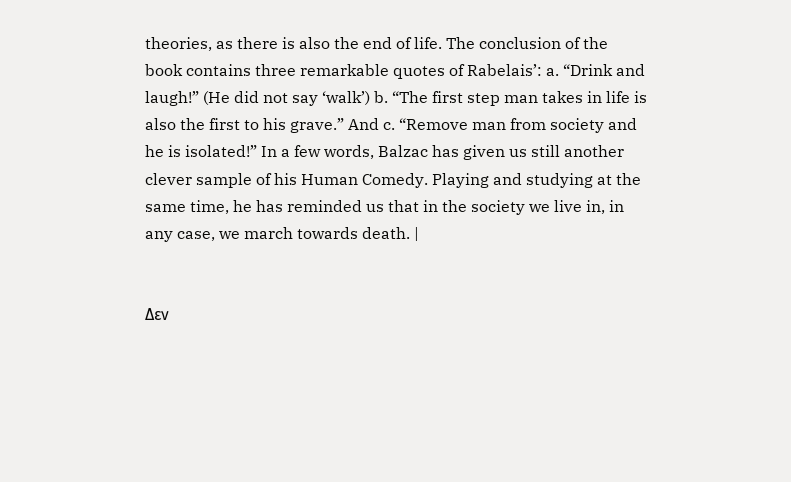theories, as there is also the end of life. The conclusion of the book contains three remarkable quotes of Rabelais’: a. “Drink and laugh!” (He did not say ‘walk’) b. “The first step man takes in life is also the first to his grave.” And c. “Remove man from society and he is isolated!” In a few words, Balzac has given us still another clever sample of his Human Comedy. Playing and studying at the same time, he has reminded us that in the society we live in, in any case, we march towards death. |


Δεν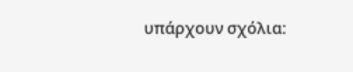υπάρχουν σχόλια: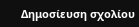Δημοσίευση σχολίου